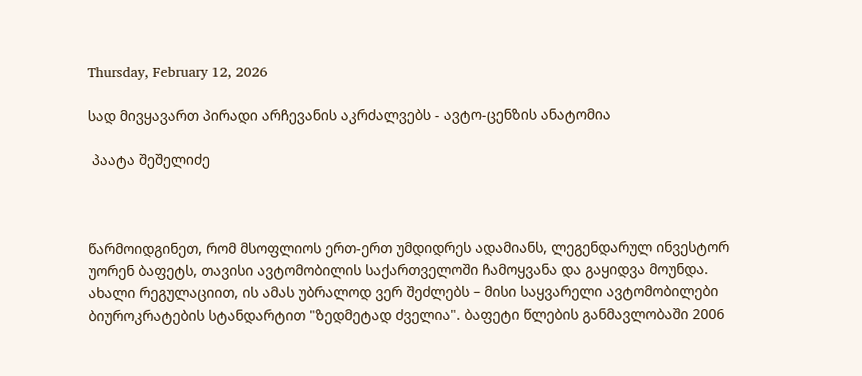Thursday, February 12, 2026

სად მივყავართ პირადი არჩევანის აკრძალვებს - ავტო-ცენზის ანატომია

 პაატა შეშელიძე



წარმოიდგინეთ, რომ მსოფლიოს ერთ-ერთ უმდიდრეს ადამიანს, ლეგენდარულ ინვესტორ უორენ ბაფეტს, თავისი ავტომობილის საქართველოში ჩამოყვანა და გაყიდვა მოუნდა. ახალი რეგულაციით, ის ამას უბრალოდ ვერ შეძლებს – მისი საყვარელი ავტომობილები ბიუროკრატების სტანდარტით "ზედმეტად ძველია". ბაფეტი წლების განმავლობაში 2006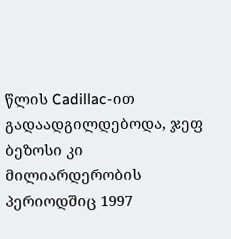წლის Cadillac-ით გადაადგილდებოდა, ჯეფ ბეზოსი კი მილიარდერობის პერიოდშიც 1997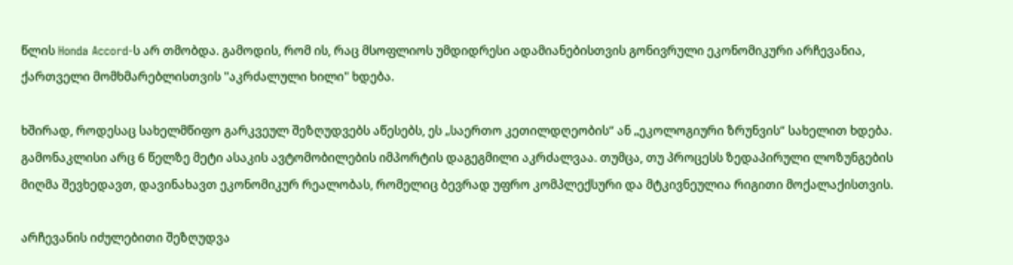წლის Honda Accord-ს არ თმობდა. გამოდის, რომ ის, რაც მსოფლიოს უმდიდრესი ადამიანებისთვის გონივრული ეკონომიკური არჩევანია, ქართველი მომხმარებლისთვის "აკრძალული ხილი" ხდება.

ხშირად, როდესაც სახელმწიფო გარკვეულ შეზღუდვებს აწესებს, ეს „საერთო კეთილდღეობის“ ან „ეკოლოგიური ზრუნვის“ სახელით ხდება. გამონაკლისი არც 6 წელზე მეტი ასაკის ავტომობილების იმპორტის დაგეგმილი აკრძალვაა. თუმცა, თუ პროცესს ზედაპირული ლოზუნგების მიღმა შევხედავთ, დავინახავთ ეკონომიკურ რეალობას, რომელიც ბევრად უფრო კომპლექსური და მტკივნეულია რიგითი მოქალაქისთვის.

არჩევანის იძულებითი შეზღუდვა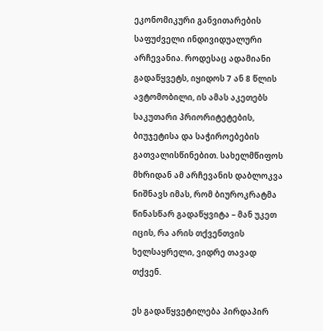ეკონომიკური განვითარების საფუძველი ინდივიდუალური არჩევანია. როდესაც ადამიანი გადაწყვეტს, იყიდოს 7 ან 8 წლის ავტომობილი, ის ამას აკეთებს საკუთარი პრიორიტეტების, ბიუჯეტისა და საჭიროებების გათვალისწინებით. სახელმწიფოს მხრიდან ამ არჩევანის დაბლოკვა ნიშნავს იმას, რომ ბიუროკრატმა წინასწარ გადაწყვიტა – მან უკეთ იცის, რა არის თქვენთვის ხელსაყრელი, ვიდრე თავად თქვენ.

ეს გადაწყვეტილება პირდაპირ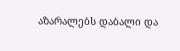აზარალებს დაბალი და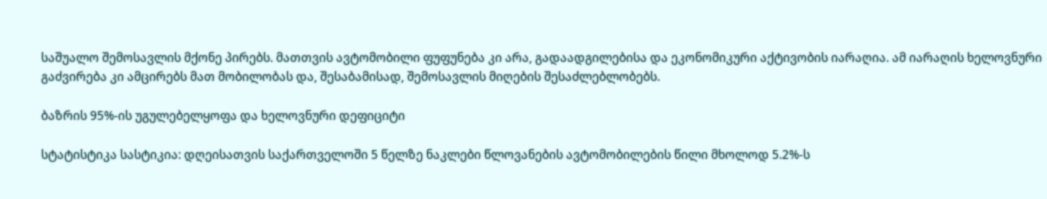საშუალო შემოსავლის მქონე პირებს. მათთვის ავტომობილი ფუფუნება კი არა, გადაადგილებისა და ეკონომიკური აქტივობის იარაღია. ამ იარაღის ხელოვნური გაძვირება კი ამცირებს მათ მობილობას და, შესაბამისად, შემოსავლის მიღების შესაძლებლობებს.

ბაზრის 95%-ის უგულებელყოფა და ხელოვნური დეფიციტი

სტატისტიკა სასტიკია: დღეისათვის საქართველოში 5 წელზე ნაკლები წლოვანების ავტომობილების წილი მხოლოდ 5.2%-ს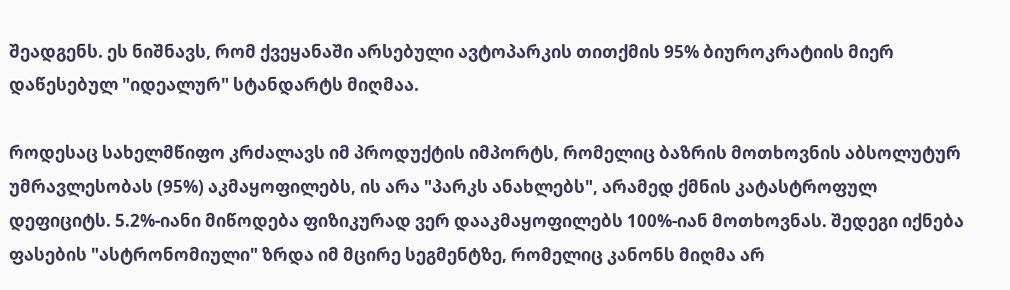შეადგენს. ეს ნიშნავს, რომ ქვეყანაში არსებული ავტოპარკის თითქმის 95% ბიუროკრატიის მიერ დაწესებულ "იდეალურ" სტანდარტს მიღმაა.

როდესაც სახელმწიფო კრძალავს იმ პროდუქტის იმპორტს, რომელიც ბაზრის მოთხოვნის აბსოლუტურ უმრავლესობას (95%) აკმაყოფილებს, ის არა "პარკს ანახლებს", არამედ ქმნის კატასტროფულ დეფიციტს. 5.2%-იანი მიწოდება ფიზიკურად ვერ დააკმაყოფილებს 100%-იან მოთხოვნას. შედეგი იქნება ფასების "ასტრონომიული" ზრდა იმ მცირე სეგმენტზე, რომელიც კანონს მიღმა არ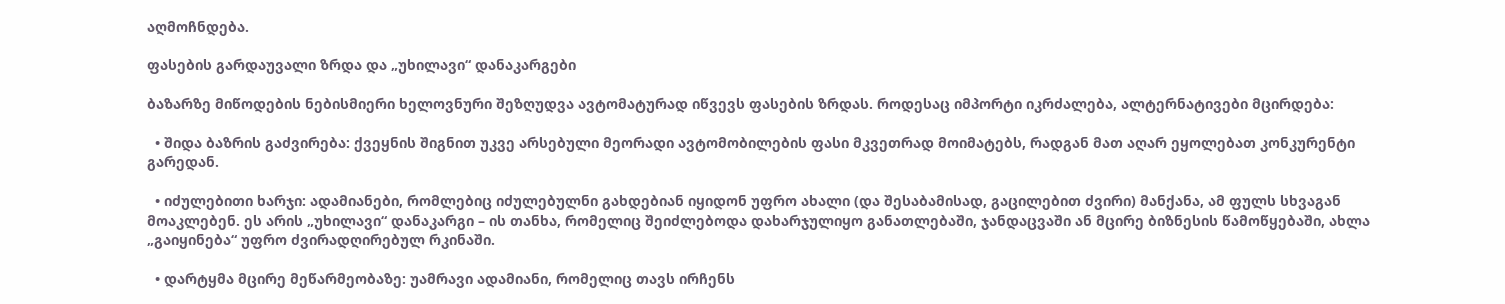აღმოჩნდება.

ფასების გარდაუვალი ზრდა და „უხილავი“ დანაკარგები

ბაზარზე მიწოდების ნებისმიერი ხელოვნური შეზღუდვა ავტომატურად იწვევს ფასების ზრდას. როდესაც იმპორტი იკრძალება, ალტერნატივები მცირდება:

  • შიდა ბაზრის გაძვირება: ქვეყნის შიგნით უკვე არსებული მეორადი ავტომობილების ფასი მკვეთრად მოიმატებს, რადგან მათ აღარ ეყოლებათ კონკურენტი გარედან.

  • იძულებითი ხარჯი: ადამიანები, რომლებიც იძულებულნი გახდებიან იყიდონ უფრო ახალი (და შესაბამისად, გაცილებით ძვირი) მანქანა, ამ ფულს სხვაგან მოაკლებენ. ეს არის „უხილავი“ დანაკარგი – ის თანხა, რომელიც შეიძლებოდა დახარჯულიყო განათლებაში, ჯანდაცვაში ან მცირე ბიზნესის წამოწყებაში, ახლა „გაიყინება“ უფრო ძვირადღირებულ რკინაში.

  • დარტყმა მცირე მეწარმეობაზე: უამრავი ადამიანი, რომელიც თავს ირჩენს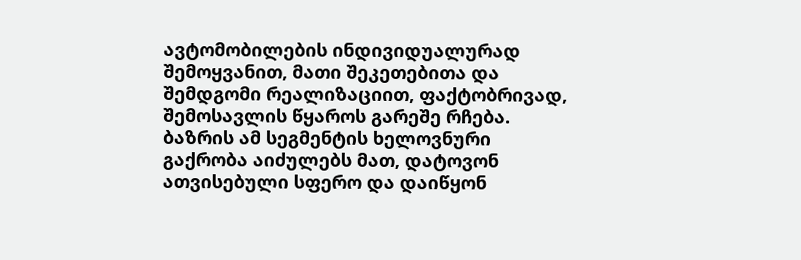ავტომობილების ინდივიდუალურად შემოყვანით, მათი შეკეთებითა და შემდგომი რეალიზაციით, ფაქტობრივად, შემოსავლის წყაროს გარეშე რჩება. ბაზრის ამ სეგმენტის ხელოვნური გაქრობა აიძულებს მათ, დატოვონ ათვისებული სფერო და დაიწყონ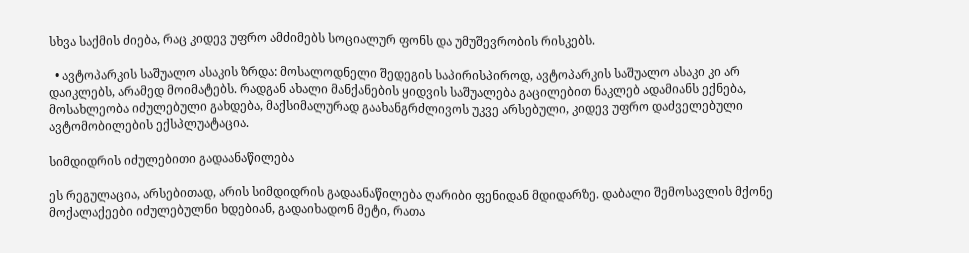სხვა საქმის ძიება, რაც კიდევ უფრო ამძიმებს სოციალურ ფონს და უმუშევრობის რისკებს.

  • ავტოპარკის საშუალო ასაკის ზრდა: მოსალოდნელი შედეგის საპირისპიროდ, ავტოპარკის საშუალო ასაკი კი არ დაიკლებს, არამედ მოიმატებს. რადგან ახალი მანქანების ყიდვის საშუალება გაცილებით ნაკლებ ადამიანს ექნება, მოსახლეობა იძულებული გახდება, მაქსიმალურად გაახანგრძლივოს უკვე არსებული, კიდევ უფრო დაძველებული ავტომობილების ექსპლუატაცია.

სიმდიდრის იძულებითი გადაანაწილება

ეს რეგულაცია, არსებითად, არის სიმდიდრის გადაანაწილება ღარიბი ფენიდან მდიდარზე. დაბალი შემოსავლის მქონე მოქალაქეები იძულებულნი ხდებიან, გადაიხადონ მეტი, რათა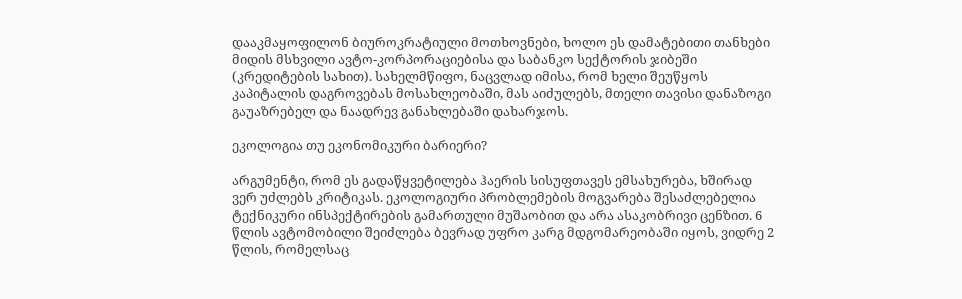დააკმაყოფილონ ბიუროკრატიული მოთხოვნები, ხოლო ეს დამატებითი თანხები მიდის მსხვილი ავტო-კორპორაციებისა და საბანკო სექტორის ჯიბეში (კრედიტების სახით). სახელმწიფო, ნაცვლად იმისა, რომ ხელი შეუწყოს კაპიტალის დაგროვებას მოსახლეობაში, მას აიძულებს, მთელი თავისი დანაზოგი გაუაზრებელ და ნაადრევ განახლებაში დახარჯოს.

ეკოლოგია თუ ეკონომიკური ბარიერი?

არგუმენტი, რომ ეს გადაწყვეტილება ჰაერის სისუფთავეს ემსახურება, ხშირად ვერ უძლებს კრიტიკას. ეკოლოგიური პრობლემების მოგვარება შესაძლებელია ტექნიკური ინსპექტირების გამართული მუშაობით და არა ასაკობრივი ცენზით. 6 წლის ავტომობილი შეიძლება ბევრად უფრო კარგ მდგომარეობაში იყოს, ვიდრე 2 წლის, რომელსაც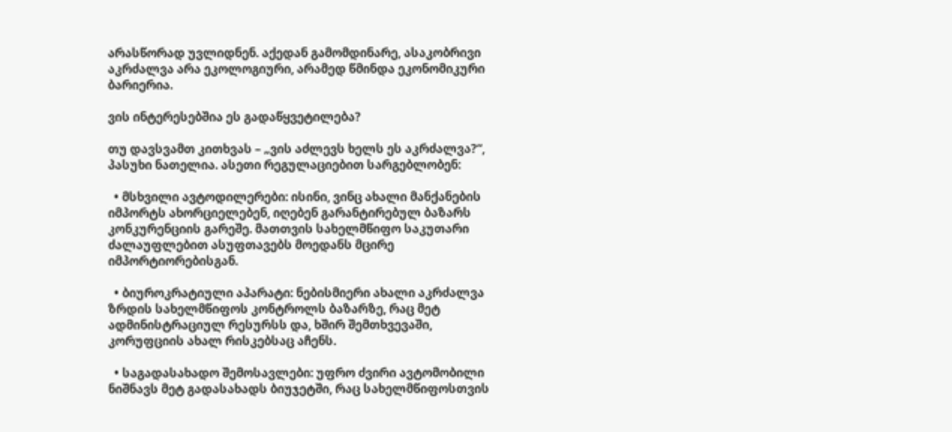არასწორად უვლიდნენ. აქედან გამომდინარე, ასაკობრივი აკრძალვა არა ეკოლოგიური, არამედ წმინდა ეკონომიკური ბარიერია.

ვის ინტერესებშია ეს გადაწყვეტილება?

თუ დავსვამთ კითხვას – „ვის აძლევს ხელს ეს აკრძალვა?“, პასუხი ნათელია. ასეთი რეგულაციებით სარგებლობენ:

  • მსხვილი ავტოდილერები: ისინი, ვინც ახალი მანქანების იმპორტს ახორციელებენ, იღებენ გარანტირებულ ბაზარს კონკურენციის გარეშე. მათთვის სახელმწიფო საკუთარი ძალაუფლებით ასუფთავებს მოედანს მცირე იმპორტიორებისგან.

  • ბიუროკრატიული აპარატი: ნებისმიერი ახალი აკრძალვა ზრდის სახელმწიფოს კონტროლს ბაზარზე, რაც მეტ ადმინისტრაციულ რესურსს და, ხშირ შემთხვევაში, კორუფციის ახალ რისკებსაც აჩენს.

  • საგადასახადო შემოსავლები: უფრო ძვირი ავტომობილი ნიშნავს მეტ გადასახადს ბიუჯეტში, რაც სახელმწიფოსთვის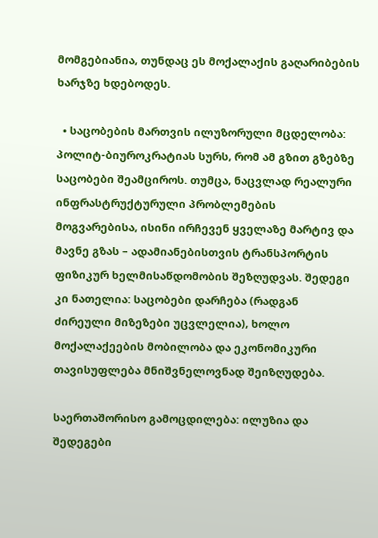მომგებიანია, თუნდაც ეს მოქალაქის გაღარიბების ხარჯზე ხდებოდეს.

  • საცობების მართვის ილუზორული მცდელობა: პოლიტ-ბიუროკრატიას სურს, რომ ამ გზით გზებზე საცობები შეამციროს. თუმცა, ნაცვლად რეალური ინფრასტრუქტურული პრობლემების მოგვარებისა, ისინი ირჩევენ ყველაზე მარტივ და მავნე გზას – ადამიანებისთვის ტრანსპორტის ფიზიკურ ხელმისაწდომობის შეზღუდვას. შედეგი კი ნათელია: საცობები დარჩება (რადგან ძირეული მიზეზები უცვლელია), ხოლო მოქალაქეების მობილობა და ეკონომიკური თავისუფლება მნიშვნელოვნად შეიზღუდება.

საერთაშორისო გამოცდილება: ილუზია და შედეგები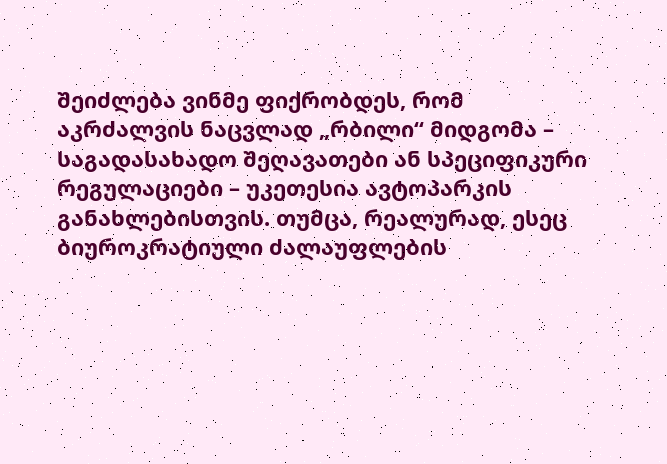შეიძლება ვინმე ფიქრობდეს, რომ აკრძალვის ნაცვლად „რბილი“ მიდგომა – საგადასახადო შეღავათები ან სპეციფიკური რეგულაციები – უკეთესია ავტოპარკის განახლებისთვის. თუმცა, რეალურად, ესეც ბიუროკრატიული ძალაუფლების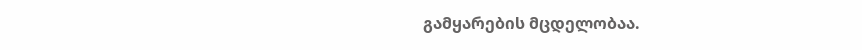გამყარების მცდელობაა.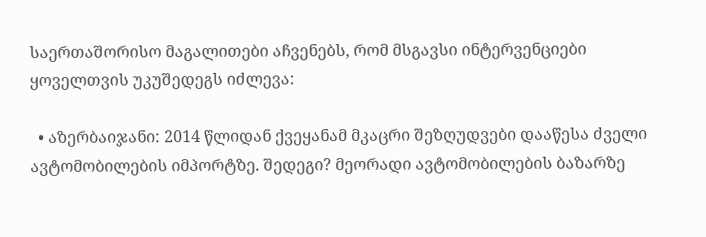საერთაშორისო მაგალითები აჩვენებს, რომ მსგავსი ინტერვენციები ყოველთვის უკუშედეგს იძლევა:

  • აზერბაიჯანი: 2014 წლიდან ქვეყანამ მკაცრი შეზღუდვები დააწესა ძველი ავტომობილების იმპორტზე. შედეგი? მეორადი ავტომობილების ბაზარზე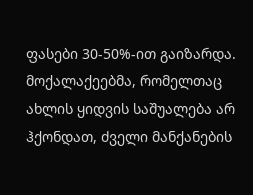ფასები 30-50%-ით გაიზარდა. მოქალაქეებმა, რომელთაც ახლის ყიდვის საშუალება არ ჰქონდათ, ძველი მანქანების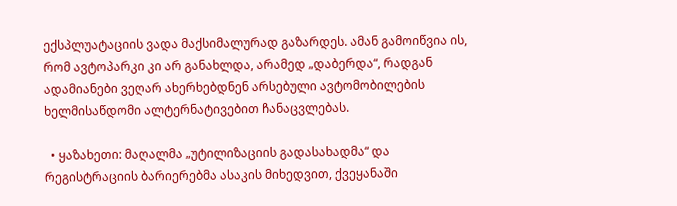ექსპლუატაციის ვადა მაქსიმალურად გაზარდეს. ამან გამოიწვია ის, რომ ავტოპარკი კი არ განახლდა, არამედ „დაბერდა“, რადგან ადამიანები ვეღარ ახერხებდნენ არსებული ავტომობილების ხელმისაწდომი ალტერნატივებით ჩანაცვლებას.

  • ყაზახეთი: მაღალმა „უტილიზაციის გადასახადმა“ და რეგისტრაციის ბარიერებმა ასაკის მიხედვით, ქვეყანაში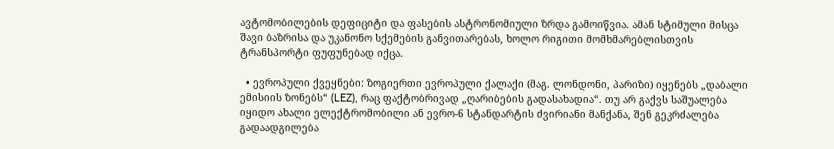ავტომობილების დეფიციტი და ფასების ასტრონომიული ზრდა გამოიწვია. ამან სტიმული მისცა შავი ბაზრისა და უკანონო სქემების განვითარებას, ხოლო რიგითი მომხმარებლისთვის ტრანსპორტი ფუფუნებად იქცა.

  • ევროპული ქვეყნები: ზოგიერთი ევროპული ქალაქი (მაგ. ლონდონი, პარიზი) იყენებს „დაბალი ემისიის ზონებს“ (LEZ), რაც ფაქტობრივად „ღარიბების გადასახადია“. თუ არ გაქვს საშუალება იყიდო ახალი ელექტრომობილი ან ევრო-6 სტანდარტის ძვირიანი მანქანა, შენ გეკრძალება გადაადგილება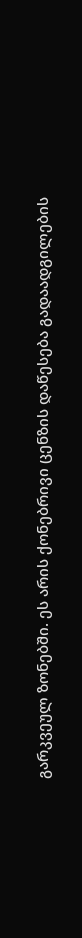გარკვეულ ზონებში. ეს არის ქონებრივი ცენზის დაწესება გადაადგილების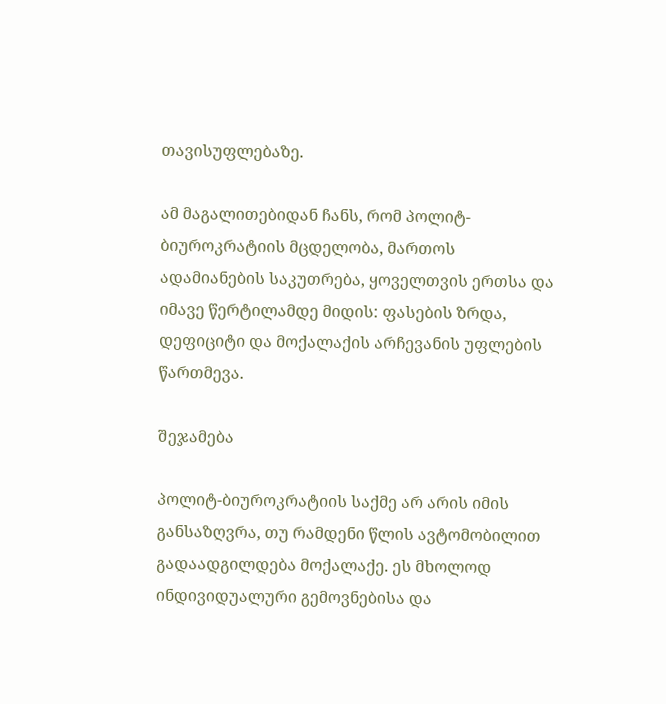თავისუფლებაზე.

ამ მაგალითებიდან ჩანს, რომ პოლიტ-ბიუროკრატიის მცდელობა, მართოს ადამიანების საკუთრება, ყოველთვის ერთსა და იმავე წერტილამდე მიდის: ფასების ზრდა, დეფიციტი და მოქალაქის არჩევანის უფლების წართმევა.

შეჯამება

პოლიტ-ბიუროკრატიის საქმე არ არის იმის განსაზღვრა, თუ რამდენი წლის ავტომობილით გადაადგილდება მოქალაქე. ეს მხოლოდ ინდივიდუალური გემოვნებისა და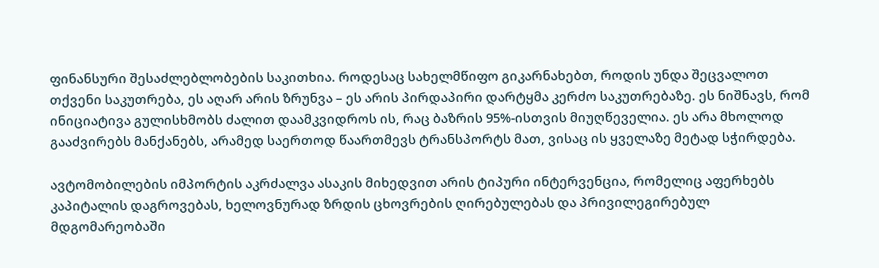ფინანსური შესაძლებლობების საკითხია. როდესაც სახელმწიფო გიკარნახებთ, როდის უნდა შეცვალოთ თქვენი საკუთრება, ეს აღარ არის ზრუნვა – ეს არის პირდაპირი დარტყმა კერძო საკუთრებაზე. ეს ნიშნავს, რომ ინიციატივა გულისხმობს ძალით დაამკვიდროს ის, რაც ბაზრის 95%-ისთვის მიუღწეველია. ეს არა მხოლოდ გააძვირებს მანქანებს, არამედ საერთოდ წაართმევს ტრანსპორტს მათ, ვისაც ის ყველაზე მეტად სჭირდება.

ავტომობილების იმპორტის აკრძალვა ასაკის მიხედვით არის ტიპური ინტერვენცია, რომელიც აფერხებს კაპიტალის დაგროვებას, ხელოვნურად ზრდის ცხოვრების ღირებულებას და პრივილეგირებულ მდგომარეობაში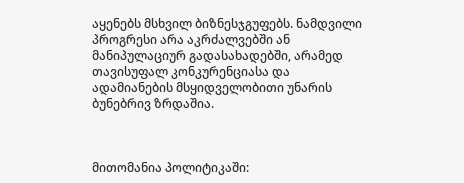აყენებს მსხვილ ბიზნესჯგუფებს. ნამდვილი პროგრესი არა აკრძალვებში ან მანიპულაციურ გადასახადებში, არამედ თავისუფალ კონკურენციასა და ადამიანების მსყიდველობითი უნარის ბუნებრივ ზრდაშია.



მითომანია პოლიტიკაში: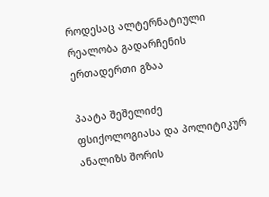როდესაც ალტერნატიული რეალობა გადარჩენის ერთადერთი გზაა

პაატა შეშელიძე  ფსიქოლოგიასა და პოლიტიკურ ანალიზს შორის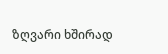ზღვარი ხშირად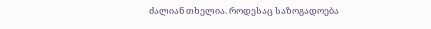ძალიან თხელია. როდესაც საზოგადოება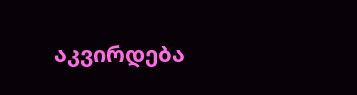აკვირდება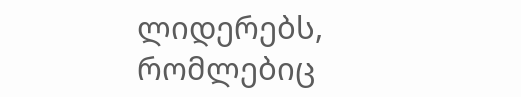ლიდერებს, რომლებიც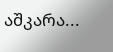აშკარა...